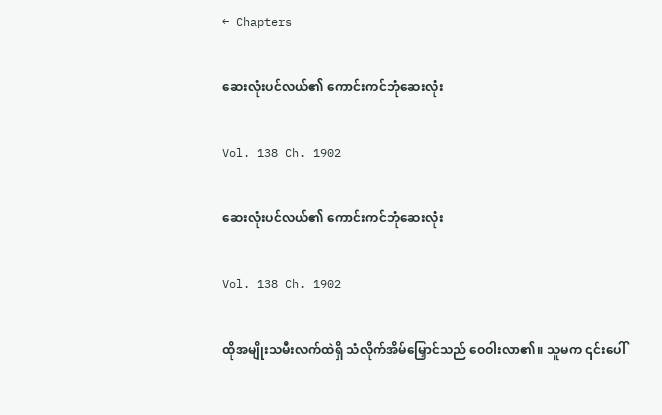← Chapters

ဆေးလုံးပင်လယ်၏ ကောင်းကင်ဘုံဆေးလုံး

Vol. 138 Ch. 1902

ဆေးလုံးပင်လယ်၏ ကောင်းကင်ဘုံဆေးလုံး

Vol. 138 Ch. 1902

ထိုအမျိုးသမီးလက်ထဲရှိ သံလိုက်အိမ်မြှောင်သည် ဝေဝါးလာ၏။ သူမက ၎င်းပေါ်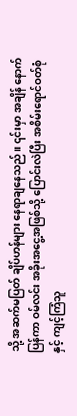သို့ အဆက်မပြတ် ချိပ်ဟန်များ နေရာချနေသည်။ ၎င်းမှာ အချိန် နောက်ပြန်ကာ ဝမ်လင်း အခိုးအငွေ့အဖြစ်သို့ ပြောင်းလဲပြီး အစိမ်းရောင်ဝတ်စုံနှင့် ကျင့်ကြံသူ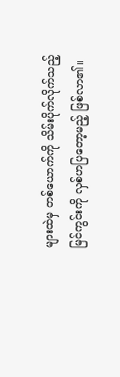များထဲမှ တစ်ယောက်ကို သိမ်းပိုက်လိုက်သည့် မြင်ကွင်းကို လှစ်ဟပြတော့မည့် ဖြစ်လာ၏။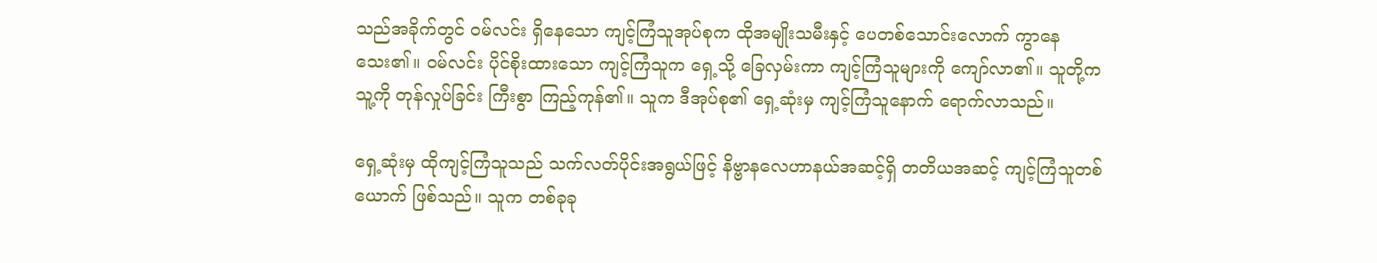သည်အခိုက်တွင် ဝမ်လင်း ရှိနေသော ကျင့်ကြံသူအုပ်စုက ထိုအမျိုးသမီးနှင့် ပေတစ်သောင်းလောက် ကွာနေသေး၏။ ဝမ်လင်း ပိုင်စိုးထားသော ကျင့်ကြံသူက ရှေ့သို့ ခြေလှမ်းကာ ကျင့်ကြံသူများကို ကျော်လာ၏။ သူတို့က သူ့ကို တုန်လှုပ်ခြင်း ကြီးစွာ ကြည့်ကုန်၏။ သူက ဒီအုပ်စု၏ ရှေ့ဆုံးမှ ကျင့်ကြံသူနောက် ရောက်လာသည်။

ရှေ့ဆုံးမှ ထိုကျင့်ကြံသူသည် သက်လတ်ပိုင်းအရွယ်ဖြင့် နိဗ္ဗာနလေဟာနယ်အဆင့်ရှိ တတိယအဆင့် ကျင့်ကြံသူတစ်ယောက် ဖြစ်သည်။ သူက တစ်ခုခု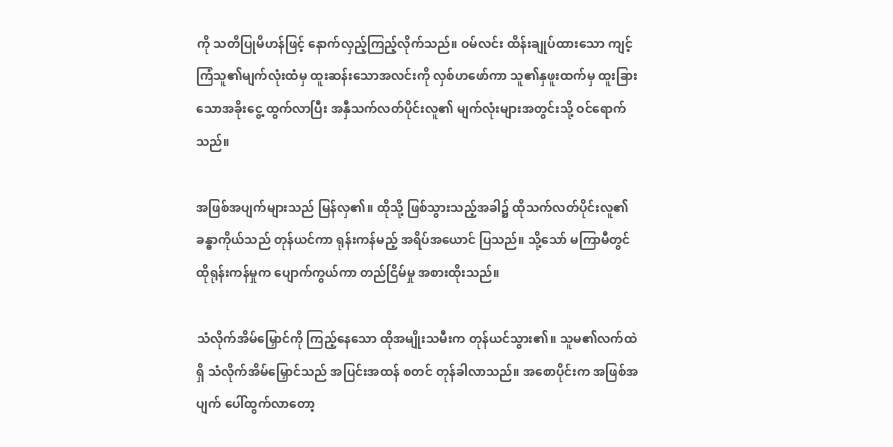ကို သတိပြုမိဟန်ဖြင့် နောက်လှည့်ကြည့်လိုက်သည်။ ဝမ်လင်း ထိန်းချုပ်ထားသော ကျင့်ကြံသူ၏မျက်လုံးထံမှ ထူးဆန်းသောအလင်းကို လှစ်ဟဖော်ကာ သူ၏နှဖူးထက်မှ ထူးခြားသောအခိုးငွေ့ ထွက်လာပြီး အနှီသက်လတ်ပိုင်းလူ၏ မျက်လုံးများအတွင်းသို့ ဝင်ရောက်သည်။

အဖြစ်အပျက်များသည် မြန်လှ၏။ ထိုသို့ ဖြစ်သွားသည့်အခါ၌ ထိုသက်လတ်ပိုင်းလူ၏ ခန္ဓာကိုယ်သည် တုန်ယင်ကာ ရုန်းကန်မည့် အရိပ်အယောင် ပြသည်။ သို့သော် မကြာမီတွင် ထိုရုန်းကန်မှုက ပျောက်ကွယ်ကာ တည်ငြိမ်မှု အစားထိုးသည်။

သံလိုက်အိမ်မြှောင်ကို ကြည့်နေသော ထိုအမျိုးသမီးက တုန်ယင်သွား၏။ သူမ၏လက်ထဲရှိ သံလိုက်အိမ်မြှောင်သည် အပြင်းအထန် စတင် တုန်ခါလာသည်။ အစောပိုင်းက အဖြစ်အပျက် ပေါ်ထွက်လာတော့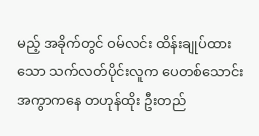မည့် အခိုက်တွင် ဝမ်လင်း ထိန်းချုပ်ထားသော သက်လတ်ပိုင်းလူက ပေတစ်သောင်းအကွာကနေ တဟုန်ထိုး ဦးတည်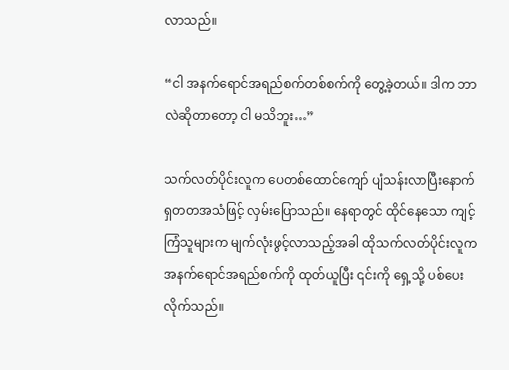လာသည်။

“ငါ အနက်ရောင်အရည်စက်တစ်စက်ကို တွေ့ခဲ့တယ်။ ဒါက ဘာလဲဆိုတာတော့ ငါ မသိဘူး…”

သက်လတ်ပိုင်းလူက ပေတစ်ထောင်ကျော် ပျံသန်းလာပြီးနောက် ရှတတအသံဖြင့် လှမ်းပြောသည်။ နေရာတွင် ထိုင်နေသော ကျင့်ကြံသူများက မျက်လုံးဖွင့်လာသည့်အခါ ထိုသက်လတ်ပိုင်းလူက အနက်ရောင်အရည်စက်ကို ထုတ်ယူပြီး ၎င်းကို ရှေ့သို့ ပစ်ပေးလိုက်သည်။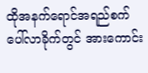ထိုအနက်ရောင်အရည်စက် ပေါ်လာခိုက်တွင် အားကောင်း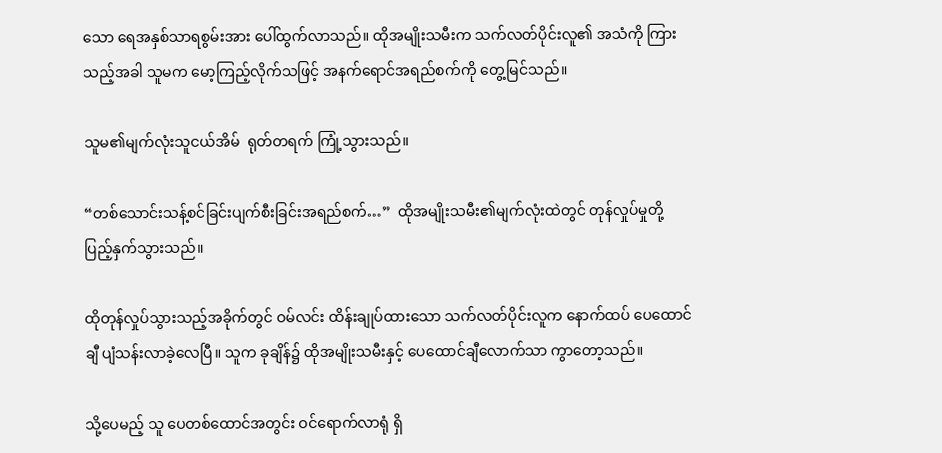သော ရေအနှစ်သာရစွမ်းအား ပေါ်ထွက်လာသည်။ ထိုအမျိုးသမီးက သက်လတ်ပိုင်းလူ၏ အသံကို ကြားသည့်အခါ သူမက မော့ကြည့်လိုက်သဖြင့် အနက်ရောင်အရည်စက်ကို တွေ့မြင်သည်။

သူမ၏မျက်လုံးသူငယ်အိမ်  ရုတ်တရက် ကြုံ့သွားသည်။

“တစ်သောင်းသန့်စင်ခြင်းပျက်စီးခြင်းအရည်စက်…”  ထိုအမျိုးသမီး၏မျက်လုံးထဲတွင် တုန်လှုပ်မှုတို့ ပြည့်နှက်သွားသည်။

ထိုတုန်လှုပ်သွားသည့်အခိုက်တွင် ဝမ်လင်း ထိန်းချုပ်ထားသော သက်လတ်ပိုင်းလူက နောက်ထပ် ပေထောင်ချီ ပျံသန်းလာခဲ့လေပြီ။ သူက ခုချိန်၌ ထိုအမျိုးသမီးနှင့် ပေထောင်ချီလောက်သာ ကွာတော့သည်။

သို့ပေမည့် သူ ပေတစ်ထောင်အတွင်း ဝင်ရောက်လာရုံ ရှိ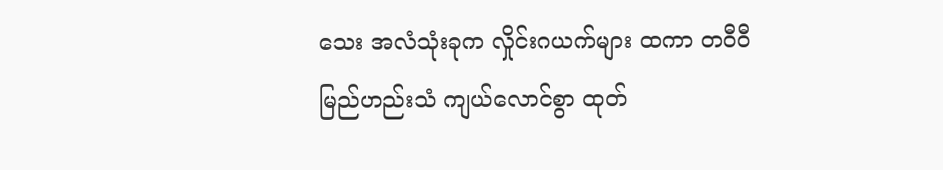သေး အလံသုံးခုက လှိုင်းဂယက်များ ထကာ တဝီဝီမြည်ဟည်းသံ ကျယ်လောင်စွာ ထုတ်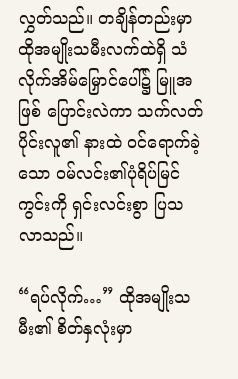လွှတ်သည်။ တချိန်တည်းမှာ ထိုအမျိုးသမီးလက်ထဲရှိ သံလိုက်အိမ်မြှောင်ပေါ်၌ မြူအဖြစ် ပြောင်းလဲကာ သက်လတ်ပိုင်းလူ၏ နားထဲ ဝင်ရောက်ခဲ့သော ဝမ်လင်း၏ပုံရိပ်မြင်ကွင်းကို ရှင်းလင်းစွာ ပြသလာသည်။

“ရပ်လိုက်…” ထိုအမျိုးသမီး၏ စိတ်နှလုံးမှာ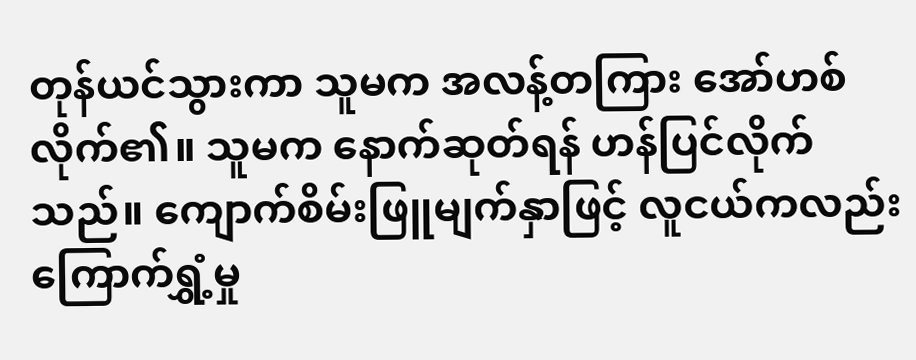တုန်ယင်သွားကာ သူမက အလန့်တကြား အော်ဟစ်လိုက်၏။ သူမက နောက်ဆုတ်ရန် ဟန်ပြင်လိုက်သည်။ ကျောက်စိမ်းဖြူမျက်နှာဖြင့် လူငယ်ကလည်း ကြောက်ရွှံ့မှု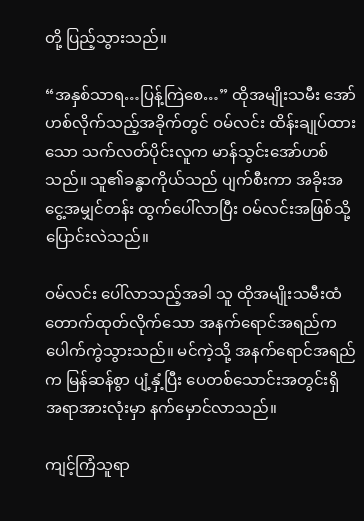တို့ ပြည့်သွားသည်။

“အနှစ်သာရ…ပြန့်ကြဲစေ…” ထိုအမျိုးသမီး အော်ဟစ်လိုက်သည့်အခိုက်တွင် ဝမ်လင်း ထိန်းချုပ်ထားသော သက်လတ်ပိုင်းလူက မာန်သွင်းအော်ဟစ်သည်။ သူ၏ခန္ဓာကိုယ်သည် ပျက်စီးကာ အခိုးအငွေ့အမျှင်တန်း ထွက်ပေါ်လာပြီး ဝမ်လင်းအဖြစ်သို့ ပြောင်းလဲသည်။

ဝမ်လင်း ပေါ်လာသည့်အခါ သူ ထိုအမျိုးသမီးထံ တောက်ထုတ်လိုက်သော အနက်ရောင်အရည်က ပေါက်ကွဲသွားသည်။ မင်ကဲ့သို့ အနက်ရောင်အရည်က မြန်ဆန်စွာ ပျံ့နှံ့ပြီး ပေတစ်သောင်းအတွင်းရှိ အရာအားလုံးမှာ နက်မှောင်လာသည်။

ကျင့်ကြံသူရာ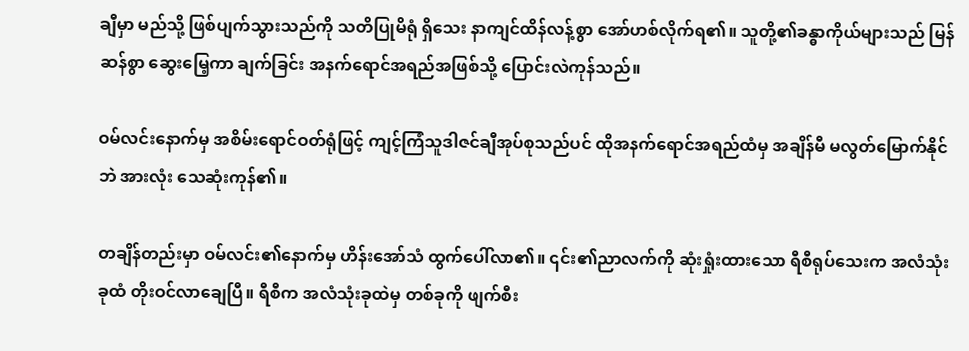ချီမှာ မည်သို့ ဖြစ်ပျက်သွားသည်ကို သတိပြုမိရုံ ရှိသေး နာကျင်ထိန်လန့်စွာ အော်ဟစ်လိုက်ရ၏။ သူတို့၏ခန္ဓာကိုယ်များသည် မြန်ဆန်စွာ ဆွေးမြေ့ကာ ချက်ခြင်း အနက်ရောင်အရည်အဖြစ်သို့ ပြောင်းလဲကုန်သည်။

ဝမ်လင်းနောက်မှ အစိမ်းရောင်ဝတ်ရုံဖြင့် ကျင့်ကြံသူဒါဇင်ချီအုပ်စုသည်ပင် ထိုအနက်ရောင်အရည်ထံမှ အချိန်မီ မလွတ်မြောက်နိုင်ဘဲ အားလုံး သေဆုံးကုန်၏။

တချိန်တည်းမှာ ဝမ်လင်း၏နောက်မှ ဟိန်းအော်သံ ထွက်ပေါ်လာ၏။ ၎င်း၏ညာလက်ကို ဆုံးရှုံးထားသော ရီစီရုပ်သေးက အလံသုံးခုထံ တိုးဝင်လာချေပြီ။ ရီစီက အလံသုံးခုထဲမှ တစ်ခုကို ဖျက်စီး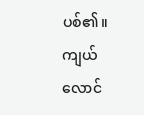ပစ်၏။ ကျယ်လောင်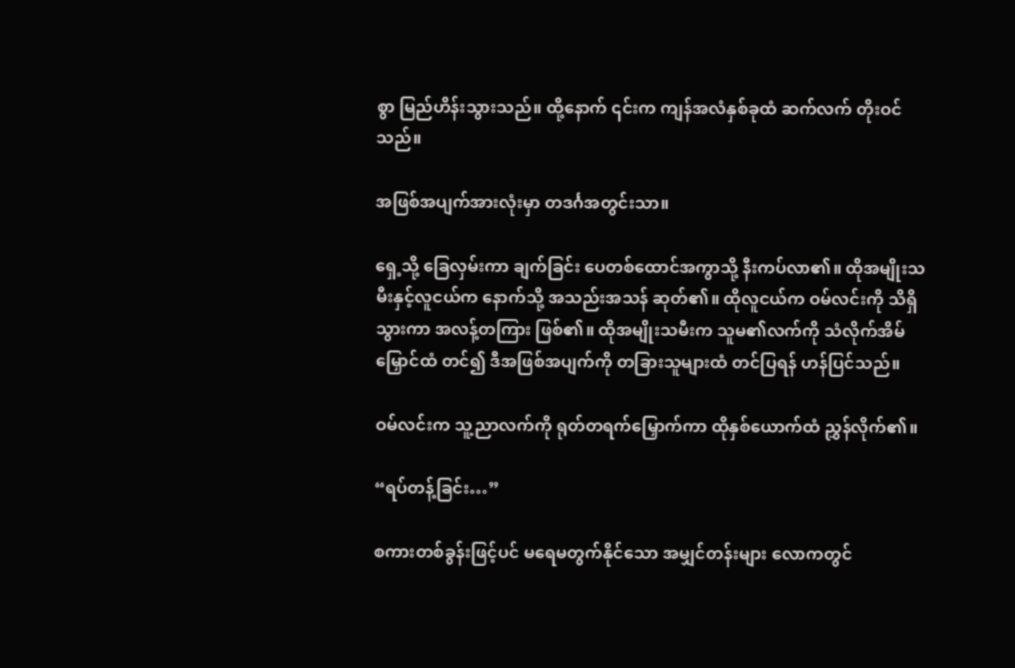စွာ မြည်ဟိန်းသွားသည်။ ထို့နောက် ၎င်းက ကျန်အလံနှစ်ခုထံ ဆက်လက် တိုးဝင်သည်။

အဖြစ်အပျက်အားလုံးမှာ တဒင်္ဂအတွင်းသာ။

ရှေ့သို့ ခြေလှမ်းကာ ချက်ခြင်း ပေတစ်ထောင်အကွာသို့ နီးကပ်လာ၏။ ထိုအမျိုးသမီးနှင့်လူငယ်က နောက်သို့ အသည်းအသန် ဆုတ်၏။ ထိုလူငယ်က ဝမ်လင်းကို သိရှိသွားကာ အလန့်တကြား ဖြစ်၏။ ထိုအမျိုးသမီးက သူမ၏လက်ကို သံလိုက်အိမ်မြှောင်ထံ တင်၍ ဒီအဖြစ်အပျက်ကို တခြားသူများထံ တင်ပြရန် ဟန်ပြင်သည်။

ဝမ်လင်းက သူ့ညာလက်ကို ရုတ်တရက်မြှောက်ကာ ထိုနှစ်ယောက်ထံ ညွှန်လိုက်၏။

“ရပ်တန့်ခြင်း…”

စကားတစ်ခွန်းဖြင့်ပင် မရေမတွက်နိုင်သော အမျှင်တန်းများ လောကတွင်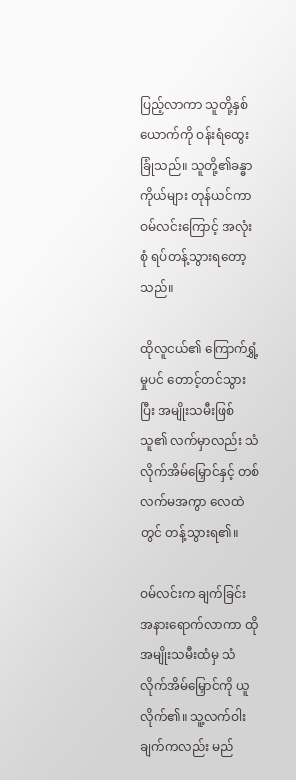ပြည့်လာကာ သူတို့နှစ်ယောက်ကို ဝန်းရံထွေးခြုံသည်။ သူတို့၏ခန္ဓာကိုယ်များ တုန်ယင်ကာ ဝမ်လင်းကြောင့် အလုံးစုံ ရပ်တန့်သွားရတော့သည်။

ထိုလူငယ်၏ ကြောက်ရွှံ့မှုပင် တောင့်တင်သွားပြီး အမျိုးသမီးဖြစ်သူ၏ လက်မှာလည်း သံလိုက်အိမ်မြှောင်နှင့် တစ်လက်မအကွာ လေထဲတွင် တန့်သွားရ၏။

ဝမ်လင်းက ချက်ခြင်း အနားရောက်လာကာ ထိုအမျိုးသမီးထံမှ သံလိုက်အိမ်မြှောင်ကို ယူလိုက်၏။ သူ့လက်ဝါးချက်ကလည်း မည်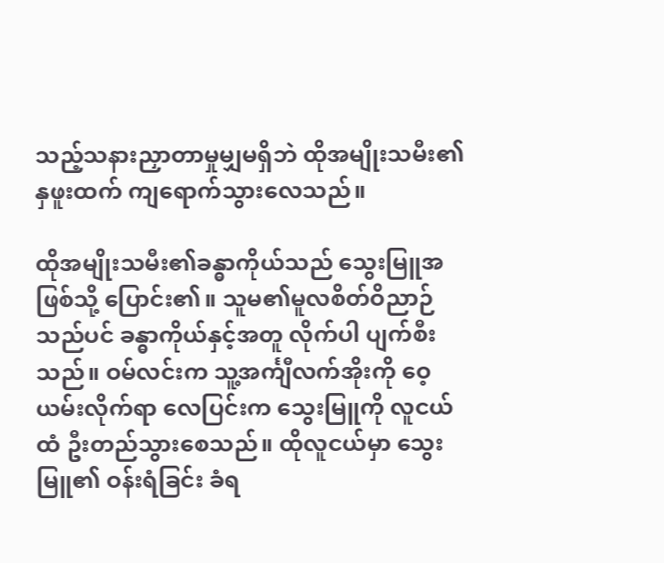သည့်သနားညှာတာမှုမျှမရှိဘဲ ထိုအမျိုးသမီး၏နှဖူးထက် ကျရောက်သွားလေသည်။

ထိုအမျိုးသမီး၏ခန္ဓာကိုယ်သည် သွေးမြူအဖြစ်သို့ ပြောင်း၏။ သူမ၏မူလစိတ်ဝိညာဉ်သည်ပင် ခန္ဓာကိုယ်နှင့်အတူ လိုက်ပါ ပျက်စီးသည်။ ဝမ်လင်းက သူ့အင်္ကျီလက်အိုးကို ဝေ့ယမ်းလိုက်ရာ လေပြင်းက သွေးမြူကို လူငယ်ထံ ဦးတည်သွားစေသည်။ ထိုလူငယ်မှာ သွေးမြူ၏ ဝန်းရံခြင်း ခံရ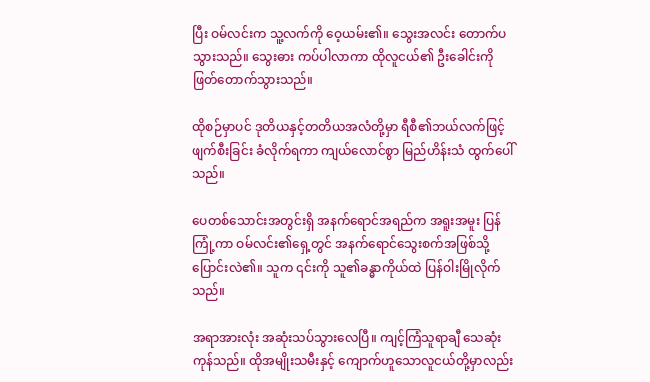ပြီး ဝမ်လင်းက သူ့လက်ကို ဝေ့ယမ်း၏။ သွေးအလင်း တောက်ပသွားသည်။ သွေးဓား ကပ်ပါလာကာ ထိုလူငယ်၏ ဦးခေါင်းကို ဖြတ်တောက်သွားသည်။

ထိုစဉ်မှာပင် ဒုတိယနှင့်တတိယအလံတို့မှာ ရီစီ၏ဘယ်လက်ဖြင့် ဖျက်စီးခြင်း ခံလိုက်ရကာ ကျယ်လောင်စွာ မြည်ဟိန်းသံ ထွက်ပေါ်သည်။

ပေတစ်သောင်းအတွင်းရှိ အနက်ရောင်အရည်က အရူးအမူး ပြန်ကြုံ့ကာ ဝမ်လင်း၏ရှေ့တွင် အနက်ရောင်သွေးစက်အဖြစ်သို့ ပြောင်းလဲ၏။ သူက ၎င်းကို သူ၏ခန္ဓာကိုယ်ထဲ ပြန်ဝါးမြိုလိုက်သည်။

အရာအားလုံး အဆုံးသပ်သွားလေပြီ။ ကျင့်ကြံသူရာချီ သေဆုံးကုန်သည်။ ထိုအမျိုးသမီးနှင့် ကျောက်ဟူသောလူငယ်တို့မှာလည်း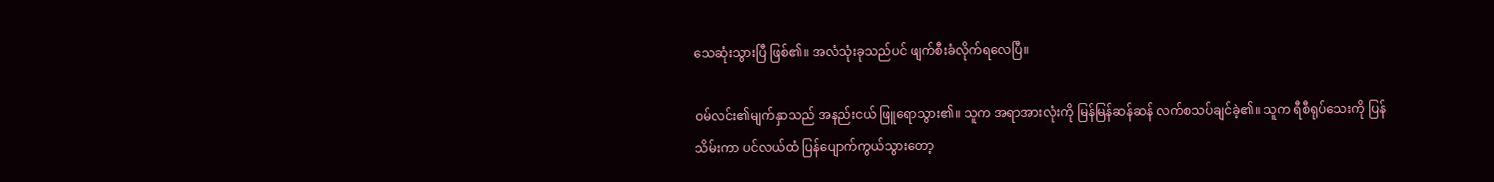သေဆုံးသွားပြီ ဖြစ်၏။ အလံသုံးခုသည်ပင် ဖျက်စီးခံလိုက်ရလေပြီ။

ဝမ်လင်း၏မျက်နှာသည် အနည်းငယ် ဖြူရောသွား၏။ သူက အရာအားလုံးကို မြန်မြန်ဆန်ဆန် လက်စသပ်ချင်ခဲ့၏။ သူက ရီစီရုပ်သေးကို ပြန်သိမ်းကာ ပင်လယ်ထံ ပြန်ပျောက်ကွယ်သွားတော့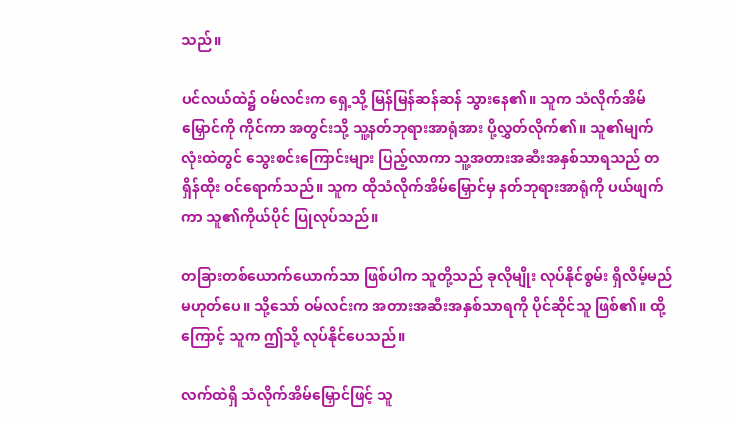သည်။

ပင်လယ်ထဲ၌ ဝမ်လင်းက ရှေ့သို့ မြန်မြန်ဆန်ဆန် သွားနေ၏။ သူက သံလိုက်အိမ်မြှောင်ကို ကိုင်ကာ အတွင်းသို့ သူ့နတ်ဘုရားအာရုံအား ပို့လွှတ်လိုက်၏။ သူ၏မျက်လုံးထဲတွင် သွေးစင်းကြောင်းများ ပြည့်လာကာ သူ့အတားအဆီးအနှစ်သာရသည် တရှိန်ထိုး ဝင်ရောက်သည်။ သူက ထိုသံလိုက်အိမ်မြှောင်မှ နတ်ဘုရားအာရုံကို ပယ်ဖျက်ကာ သူ၏ကိုယ်ပိုင် ပြုလုပ်သည်။

တခြားတစ်ယောက်ယောက်သာ ဖြစ်ပါက သူတို့သည် ခုလိုမျိုး လုပ်နိုင်စွမ်း ရှိလိမ့်မည် မဟုတ်ပေ။ သို့သော် ဝမ်လင်းက အတားအဆီးအနှစ်သာရကို ပိုင်ဆိုင်သူ ဖြစ်၏။ ထို့ကြောင့် သူက ဤသို့ လုပ်နိုင်ပေသည်။

လက်ထဲရှိ သံလိုက်အိမ်မြှောင်ဖြင့် သူ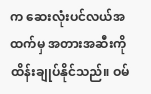က ဆေးလုံးပင်လယ်အထက်မှ အတားအဆီးကို ထိန်းချုပ်နိုင်သည်။ ဝမ်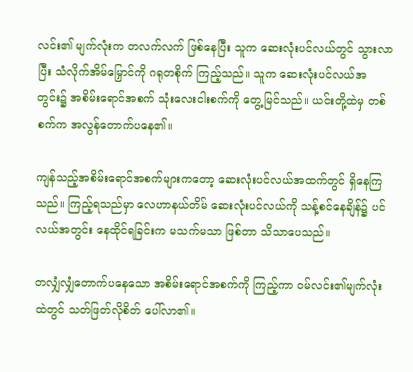လင်း၏ မျက်လုံးက တလက်လက် ဖြစ်နေပြီး သူက ဆေးလုံးပင်လယ်တွင် သွားလာပြီး သံလိုက်အိမ်မြှောင်ကို ဂရုတစိုက် ကြည့်သည်။ သူက ဆေးလုံးပင်လယ်အတွင်း၌ အစိမ်းရောင်အစက် သုံးလေးငါးစက်ကို တွေ့မြင်သည်။ ယင်းတို့ထဲမှ တစ်စက်က အလွန်တောက်ပနေ၏။

ကျန်သည့်အစိမ်းရောင်အစက်များကတော့ ဆေးလုံးပင်လယ်အထက်တွင် ရှိနေကြသည်။ ကြည့်ရသည်မှာ လေဟာနယ်တိမ် ဆေးလုံးပင်လယ်ကို သန့်စင်နေချိန်၌ ပင်လယ်အတွင်း နေထိုင်ရခြင်းက မသက်မသာ ဖြစ်တာ သိသာပေသည်။

တလျှံလျှံတောက်ပနေသော အစိမ်းရောင်အစက်ကို ကြည့်ကာ ဝမ်လင်း၏မျက်လုံးထဲတွင် သတ်ဖြတ်လိုစိတ် ပေါ်လာ၏။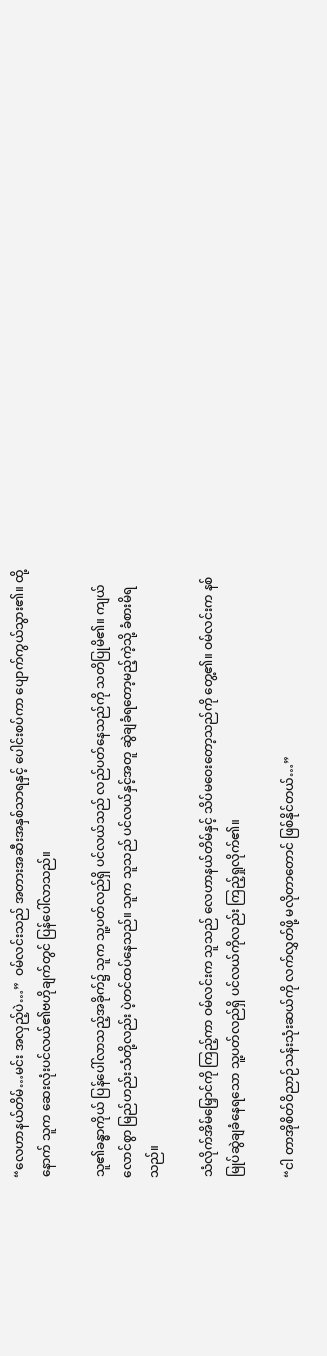“လေဟာနယ်တိမ်…မင်း အလှည့်ပဲ…”  ဝမ်လင်းသည် အတားအဆီးအနှစ်သာရနှင့် ပေါင်းစပ်ကာ ပျောက်ကွယ်သွား၏။ ထို့နောက် သူက ဆေးလုံးပင်လယ်၏ဗဟိုချက်တွင် ပြန်ပေါ်လာသည်။

သူ၏ခန္ဓာကိုယ် ပြန်ပေါ်လာသည့်အခိုက်၌ သူက သူ့ပတ်လည်ရှိ ပင်လယ်သည် လည်ပတ်နေသည်ကို သတိပြုမိ၏။ ကျယ်လောင်စွာ မြည်ဟည်းသံတို့လည်း ပဲ့တင်ထပ်နေသည်။ သူက သူသည် ပင်လယ်နှင့်အတူ ဆွဲချခံရတော့မည့်ကဲ့သို့ ခံစားမိရသည်။

သံလိုက်အိမ်မြှောင်ကို ကြည့်ကာ ဝမ်လင်းက သူသည် လေဟာနယ်တိမ်နှင့် သိပ်မဝေးတော့သည်ကို တွေ့၏။ ဝမ်လင်းက နစ်မြုပ်ဆွဲချခံနေရသော သူ့ပတ်လည်ရှိ ပင်လယ်ကိုလည်း ကြည့်ရှုလိုက်၏။

“ငါ တာအိုစိတ်ဝိညာဉ်သန်းသုံးဆယ်ကို လက်လွှတ်ဖို့ မလိုတာတောင် ဖြစ်နိုင်တယ်…”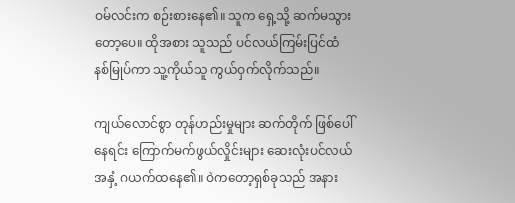ဝမ်လင်းက စဉ်းစားနေ၏။ သူက ရှေ့သို့ ဆက်မသွားတော့ပေ။ ထိုအစား သူသည် ပင်လယ်ကြမ်းပြင်ထံ နစ်မြုပ်ကာ သူ့ကိုယ်သူ ကွယ်ဝှက်လိုက်သည်။

ကျယ်လောင်စွာ တုန်ဟည်းမှုများ ဆက်တိုက် ဖြစ်ပေါ်နေရင်း ကြောက်မက်ဖွယ်လှိုင်းများ ဆေးလုံးပင်လယ်အနှံ့ ဂယက်ထနေ၏။ ဝဲကတော့ရှစ်ခုသည် အနား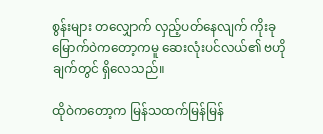စွန်းများ တလျှောက် လှည့်ပတ်နေလျက် ကိုးခုမြောက်ဝဲကတော့ကမူ ဆေးလုံးပင်လယ်၏ ဗဟိုချက်တွင် ရှိလေသည်။

ထိုဝဲကတော့က မြန်သထက်မြန်မြန်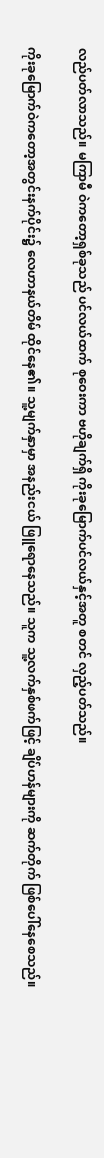လည်ပတ်လာသည်။ မကြာမီ ဝဲကတော့ရှစ်ခုသည် ပင်လယ်ထက် စုဝေးကာ ဗဟိုချက်ရှိ ကိုးခုမြောက်ပင်လယ်နှင့်အတူ စတင် လှည့်ပတ်သည်။

ကိုးခုမြောက်ဝဲကတော့အတွင်းနက်ပိုင်း၌ လေဟာနယ်တိမ် ထိုင်နေ၏။ သူ့မျက်နှာမှာ အနည်းငယ် ဖြူရောနေသည်။ သူက သူ့လက်နှစ်ဖက်ဖြင့် ချိပ်ဟန်များကို ဆက်တိုက် ဖြစ်ပေါ်နေစေသည်။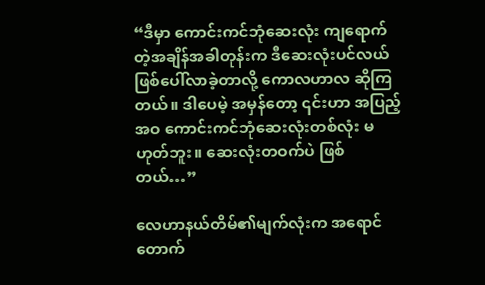“ဒီမှာ ကောင်းကင်ဘုံဆေးလုံး ကျရောက်တဲ့အချိန်အခါတုန်းက ဒီဆေးလုံးပင်လယ် ဖြစ်ပေါ်လာခဲ့တာလို့ ကောလဟာလ ဆိုကြတယ်။ ဒါပေမဲ့ အမှန်တော့ ၎င်းဟာ အပြည့်အဝ ကောင်းကင်ဘုံဆေးလုံးတစ်လုံး မဟုတ်ဘူး။ ဆေးလုံးတဝက်ပဲ ဖြစ်တယ်…”

လေဟာနယ်တိမ်၏မျက်လုံးက အရောင်တောက်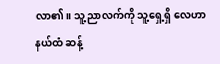လာ၏။ သူ့ညာလက်ကို သူ့ရှေ့ရှိ လေဟာနယ်ထံ ဆန့်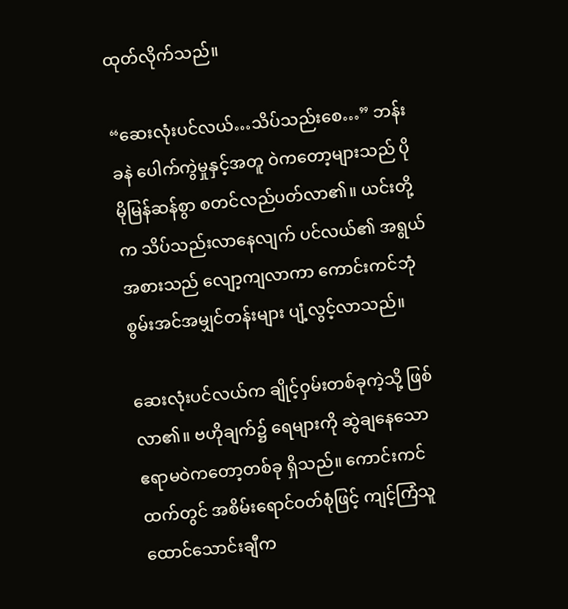ထုတ်လိုက်သည်။

“ဆေးလုံးပင်လယ်…သိပ်သည်းစေ…” ဘန်းခနဲ ပေါက်ကွဲမှုနှင့်အတူ ဝဲကတော့များသည် ပိုမိုမြန်ဆန်စွာ စတင်လည်ပတ်လာ၏။ ယင်းတို့က သိပ်သည်းလာနေလျက် ပင်လယ်၏ အရွယ်အစားသည် လျော့ကျလာကာ ကောင်းကင်ဘုံစွမ်းအင်အမျှင်တန်းများ ပျံ့လွင့်လာသည်။

ဆေးလုံးပင်လယ်က ချိုင့်ဝှမ်းတစ်ခုကဲ့သို့ ဖြစ်လာ၏။ ဗဟိုချက်၌ ရေများကို ဆွဲချနေသော ဧရာမဝဲကတော့တစ်ခု ရှိသည်။ ကောင်းကင်ထက်တွင် အစိမ်းရောင်ဝတ်စုံဖြင့် ကျင့်ကြံသူထောင်သောင်းချီက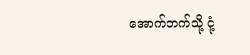အောက်ဘက်သို့ ငုံ့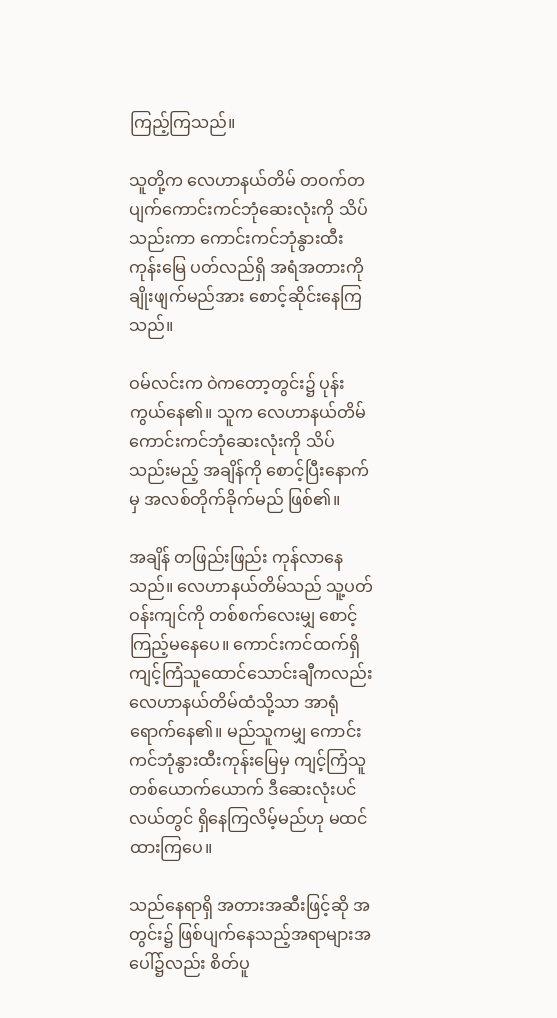ကြည့်ကြသည်။

သူတို့က လေဟာနယ်တိမ် တဝက်တပျက်ကောင်းကင်ဘုံဆေးလုံးကို သိပ်သည်းကာ ကောင်းကင်ဘုံနွားထီးကုန်းမြေ ပတ်လည်ရှိ အရံအတားကို ချိုးဖျက်မည်အား စောင့်ဆိုင်းနေကြသည်။

ဝမ်လင်းက ဝဲကတော့တွင်း၌ ပုန်းကွယ်နေ၏။ သူက လေဟာနယ်တိမ် ကောင်းကင်ဘုံဆေးလုံးကို သိပ်သည်းမည့် အချိန်ကို စောင့်ပြီးနောက်မှ အလစ်တိုက်ခိုက်မည် ဖြစ်၏။

အချိန် တဖြည်းဖြည်း ကုန်လာနေသည်။ လေဟာနယ်တိမ်သည် သူ့ပတ်ဝန်းကျင်ကို တစ်စက်လေးမျှ စောင့်ကြည့်မနေပေ။ ကောင်းကင်ထက်ရှိ ကျင့်ကြံသူထောင်သောင်းချီကလည်း လေဟာနယ်တိမ်ထံသို့သာ အာရုံရောက်နေ၏။ မည်သူကမျှ ကောင်းကင်ဘုံနွားထီးကုန်းမြေမှ ကျင့်ကြံသူတစ်ယောက်ယောက် ဒီဆေးလုံးပင်လယ်တွင် ရှိနေကြလိမ့်မည်ဟု မထင်ထားကြပေ။

သည်နေရာရှိ အတားအဆီးဖြင့်ဆို အတွင်း၌ ဖြစ်ပျက်နေသည့်အရာများအပေါ်၌လည်း စိတ်ပူ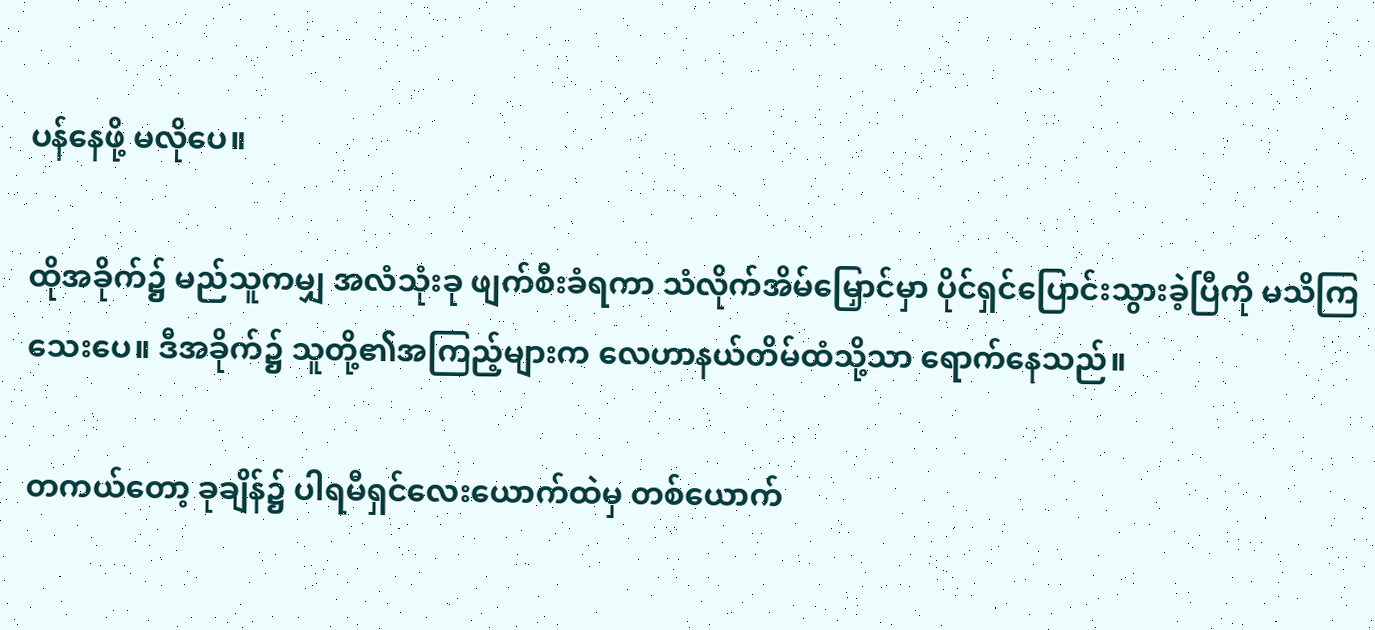ပန်နေဖို့ မလိုပေ။

ထိုအခိုက်၌ မည်သူကမျှ အလံသုံးခု ဖျက်စီးခံရကာ သံလိုက်အိမ်မြှောင်မှာ ပိုင်ရှင်ပြောင်းသွားခဲ့ပြီကို မသိကြသေးပေ။ ဒီအခိုက်၌ သူတို့၏အကြည့်များက လေဟာနယ်တိမ်ထံသို့သာ ရောက်နေသည်။

တကယ်တော့ ခုချိန်၌ ပါရမီရှင်လေးယောက်ထဲမှ တစ်ယောက်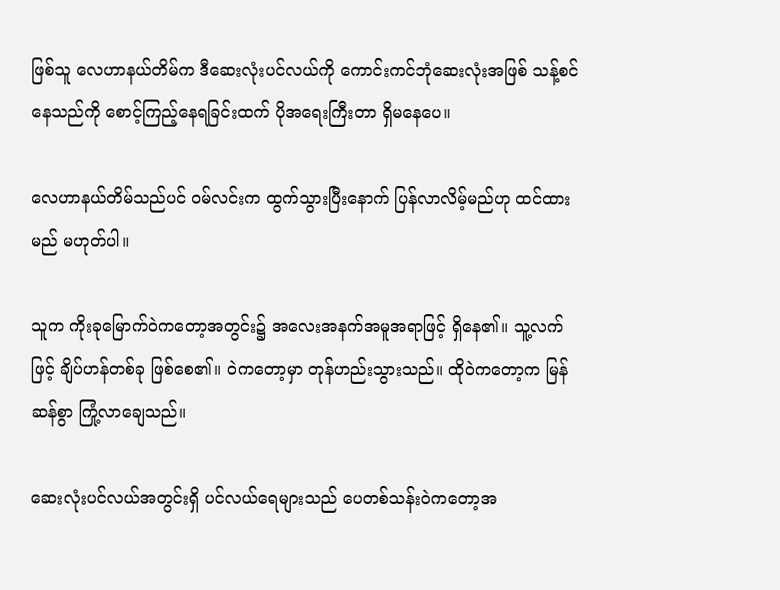ဖြစ်သူ လေဟာနယ်တိမ်က ဒီဆေးလုံးပင်လယ်ကို ကောင်းကင်ဘုံဆေးလုံးအဖြစ် သန့်စင်နေသည်ကို စောင့်ကြည့်နေရခြင်းထက် ပိုအရေးကြီးတာ ရှိမနေပေ။

လေဟာနယ်တိမ်သည်ပင် ဝမ်လင်းက ထွက်သွားပြီးနောက် ပြန်လာလိမ့်မည်ဟု ထင်ထားမည် မဟုတ်ပါ။

သူက ကိုးခုမြောက်ဝဲကတော့အတွင်း၌ အလေးအနက်အမူအရာဖြင့် ရှိနေ၏။ သူ့လက်ဖြင့် ချိပ်ဟန်တစ်ခု ဖြစ်စေ၏။ ဝဲကတော့မှာ တုန်ဟည်းသွားသည်။ ထိုဝဲကတော့က မြန်ဆန်စွာ ကြုံ့လာချေသည်။

ဆေးလုံးပင်လယ်အတွင်းရှိ ပင်လယ်ရေများသည် ပေတစ်သန်းဝဲကတော့အ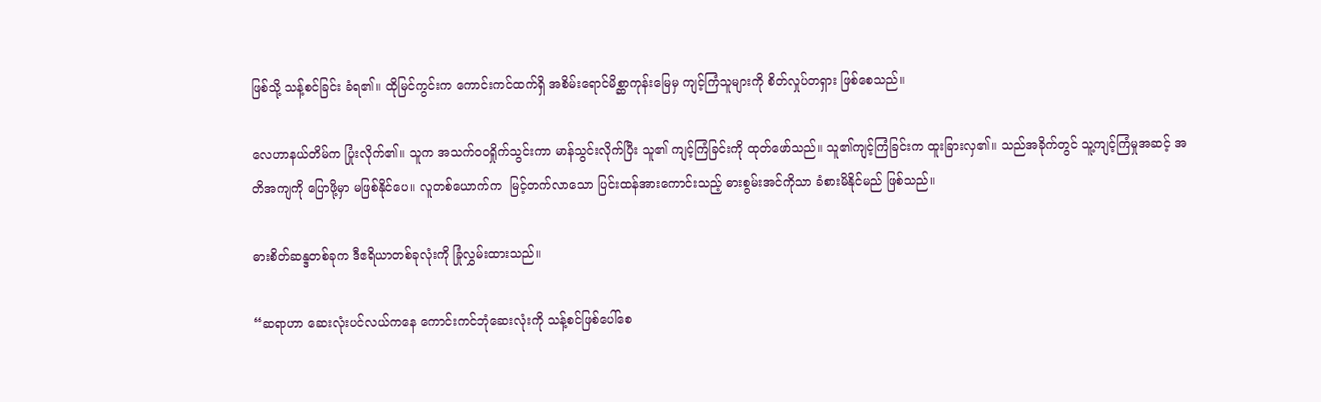ဖြစ်သို့ သန့်စင်ခြင်း ခံရ၏။ ထိုမြင်ကွင်းက ကောင်းကင်ထက်ရှိ အစိမ်းရောင်မိစ္ဆာကုန်းမြေမှ ကျင့်ကြံသူများကို စိတ်လှုပ်တရှား ဖြစ်စေသည်။

လေဟာနယ်တိမ်က ပြုံးလိုက်၏။ သူက အသက်ဝဝရှိုက်သွင်းကာ မာန်သွင်းလိုက်ပြီး သူ၏ ကျင့်ကြံခြင်းကို ထုတ်ဖော်သည်။ သူ၏ကျင့်ကြံခြင်းက ထူးခြားလှ၏။ သည်အခိုက်တွင် သူ့ကျင့်ကြံမှုအဆင့် အတိအကျကို ပြောဖို့မှာ မဖြစ်နိုင်ပေ။ လူတစ်ယောက်က  မြင့်တက်လာသော ပြင်းထန်အားကောင်းသည့် ဓားစွမ်းအင်ကိုသာ ခံစားမိနိုင်မည် ဖြစ်သည်။

ဓားစိတ်ဆန္ဒတစ်ခုက ဒီဧရိယာတစ်ခုလုံးကို ခြုံလွှမ်းထားသည်။

“ဆရာဟာ ဆေးလုံးပင်လယ်ကနေ ကောင်းကင်ဘုံဆေးလုံးကို သန့်စင်ဖြစ်ပေါ်စေ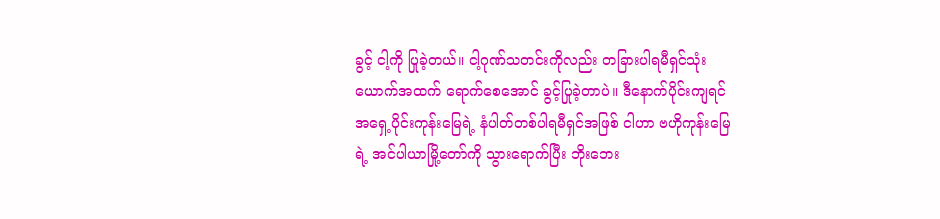ခွင့် ငါ့ကို ပြုခဲ့တယ်။ ငါ့ဂုဏ်သတင်းကိုလည်း တခြားပါရမီရှင်သုံးယောက်အထက် ရောက်စေအောင် ခွင့်ပြုခဲ့တာပဲ။ ဒီနောက်ပိုင်းကျရင် အရှေ့ပိုင်းကုန်းမြေရဲ့ နံပါတ်တစ်ပါရမီရှင်အဖြစ် ငါဟာ ဗဟိုကုန်းမြေရဲ့ အင်ပါယာမြို့တော်ကို သွားရောက်ပြီး ဘိုးဘေး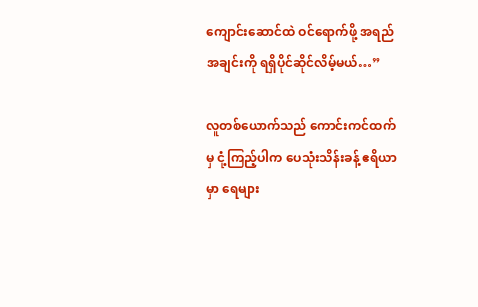ကျောင်းဆောင်ထဲ ဝင်ရောက်ဖို့ အရည်အချင်းကို ရရှိပိုင်ဆိုင်လိမ့်မယ်…”

လူတစ်ယောက်သည် ကောင်းကင်ထက်မှ ငုံ့ကြည့်ပါက ပေသုံးသိန်းခန့် ဧရိယာမှာ ရေများ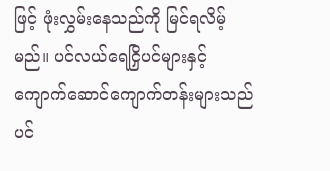ဖြင့် ဖုံးလွှမ်းနေသည်ကို မြင်ရလိမ့်မည်။ ပင်လယ်ရေငြှိပင်များနှင့် ကျောက်ဆောင်ကျောက်တန်းများသည်ပင်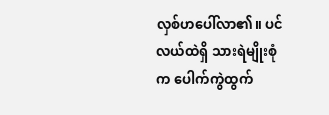လှစ်ဟပေါ်လာ၏။ ပင်လယ်ထဲရှိ သားရဲမျိုးစုံက ပေါက်ကွဲထွက်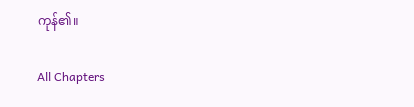ကုန်၏။

All Chapters